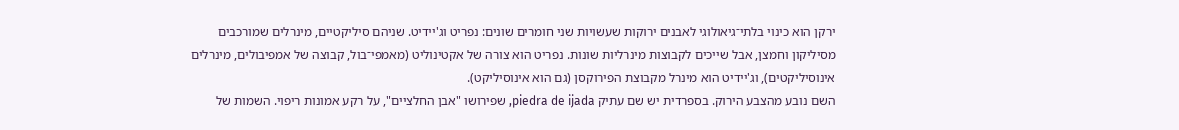ירקן הוא כינוי בלתי־גיאולוגי לאבנים ירוקות שעשויות שני חומרים שונים: נפריט וג'יידיט. שניהם סיליקטיים, מינרלים שמורכבים מסיליקון וחמצן, אבל שייכים לקבוצות מינרליות שונות. נפריט הוא צורה של אקטינוליט (מאמפי־בול, קבוצה של אמפיבולים, מינרלים אינוסיליקטים), וג'יידיט הוא מינרל מקבוצת הפירוקסן (גם הוא אינוסיליקט).
השם נובע מהצבע הירוק. בספרדית יש שם עתיק piedra de ijada, שפירושו "אבן החלציים", על רקע אמונות ריפוי. השמות של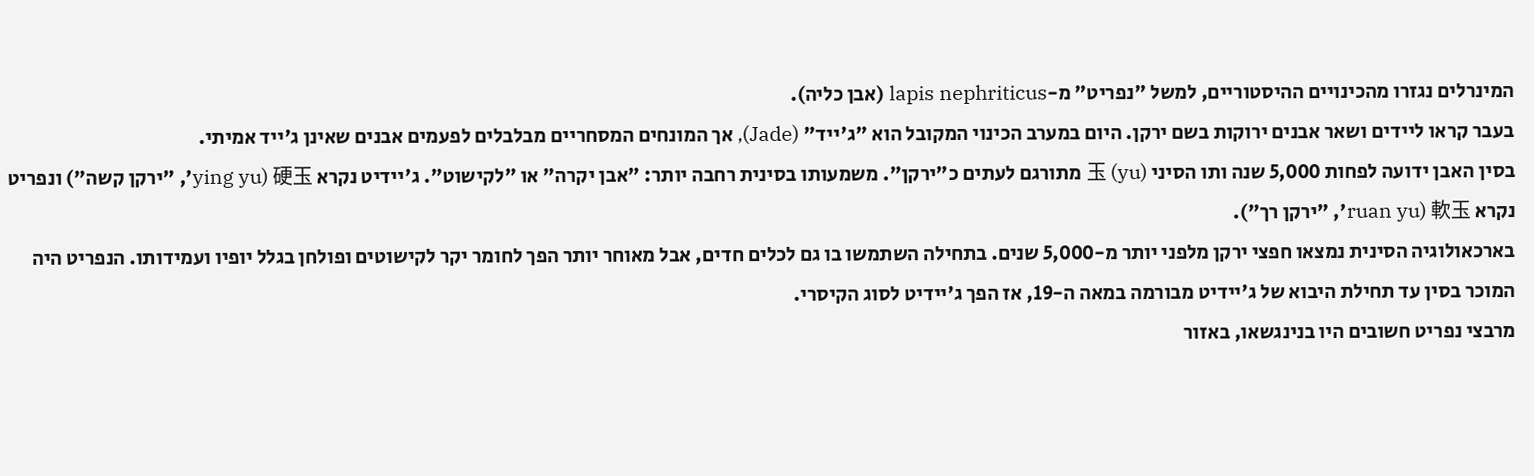המינרלים נגזרו מהכינויים ההיסטוריים, למשל "נפריט" מ-lapis nephriticus (אבן כליה).
בעבר קראו ליידים ושאר אבנים ירוקות בשם ירקן. היום במערב הכינוי המקובל הוא "ג'ייד" (Jade), אך המונחים המסחריים מבלבלים לפעמים אבנים שאינן ג'ייד אמיתי.
בסין האבן ידועה לפחות 5,000 שנה ותו הסיני 玉 (yu) מתורגם לעתים כ"ירקן". משמעותו בסינית רחבה יותר: "אבן יקרה" או "לקישוט". ג'יידיט נקרא 硬玉 (ying yu׳, "ירקן קשה") ונפריט נקרא 軟玉 (ruan yu׳, "ירקן רך").
בארכאולוגיה הסינית נמצאו חפצי ירקן מלפני יותר מ-5,000 שנים. בתחילה השתמשו בו גם לכלים חדים, אבל מאוחר יותר הפך לחומר יקר לקישוטים ופולחן בגלל יופיו ועמידותו. הנפריט היה המוכר בסין עד תחילת היבוא של ג'יידיט מבורמה במאה ה-19, אז הפך ג'יידיט לסוג הקיסרי.
מרבצי נפריט חשובים היו בנינגשאו, באזור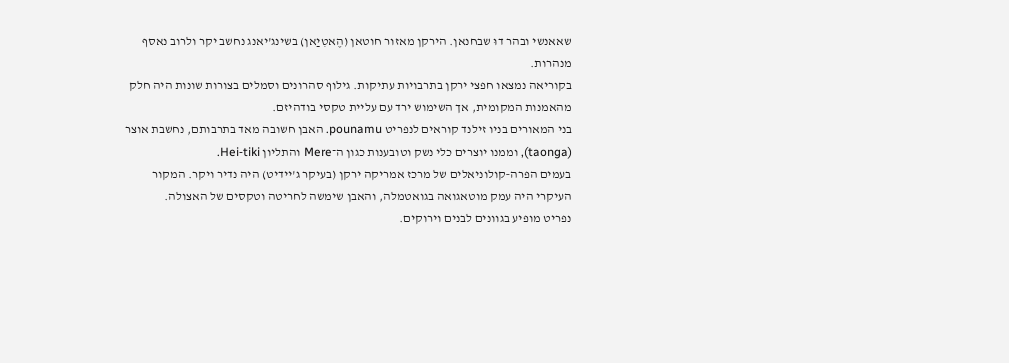שאאנשי ובהר דוּ שבחנאן. הירקן מאזור חוטאן (הֶאטִיַאן) בשינג'יאנג נחשב יקר ולרוב נאסף מנהרות.
בקוריאה נמצאו חפצי ירקן בתרבויות עתיקות. גילוף סהרונים וסמלים בצורות שונות היה חלק מהאמנות המקומית, אך השימוש ירד עם עליית טקסי בודהיזם.
בני המאורים בניו זילנד קוראים לנפריט pounamu. האבן חשובה מאד בתרבותם, נחשבת אוצר (taonga), וממנו יוצרים כלי נשק וטובענות כגון ה־Mere והתליון Hei‑tiki.
בעמים הפרה‑קולוניאלים של מרכז אמריקה ירקן (בעיקר ג'יידיט) היה נדיר ויקר. המקור העיקרי היה עמק מוטאגואה בגואטמלה, והאבן שימשה לחריטה וטקסים של האצולה.
נפריט מופיע בגוונים לבנים וירוקים.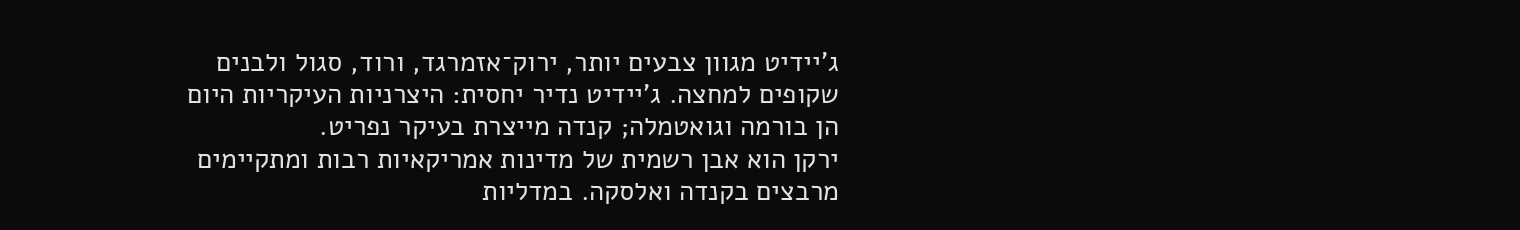ג'יידיט מגוון צבעים יותר, ירוק־אזמרגד, ורוד, סגול ולבנים שקופים למחצה. ג'יידיט נדיר יחסית: היצרניות העיקריות היום הן בורמה וגואטמלה; קנדה מייצרת בעיקר נפריט.
ירקן הוא אבן רשמית של מדינות אמריקאיות רבות ומתקיימים מרבצים בקנדה ואלסקה. במדליות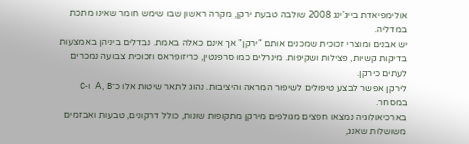אולימפיאדת בייג'ינג 2008 שולבה טבעת ירקן, מקרה ראשון שבו שימש חומר שאינו מתכת במדליה.
יש אבנים ומוצרי זכוכית שמכנים אותם "ירקן" אך אינם כאלה באמת. נבדלים ביניהן באמצעות בדיקות קשיות, פצילות ושקיפות. מינרלים כמו סרפנטין, כריזופראס וזכוכית צבועה נמכרים לעתים כירקן.
לירקן אפשר לבצע טיפולים לשיפור המראה והיציבות. נהוג לתאר שיטות אלו כ־A, B ו‑C במסחר.
בארכיאולוגיה נמצאו חפצים מגולפים מירקן מתקופות שונות, כולל דרקונים, טבעות ואבזמים משושלות שאנג,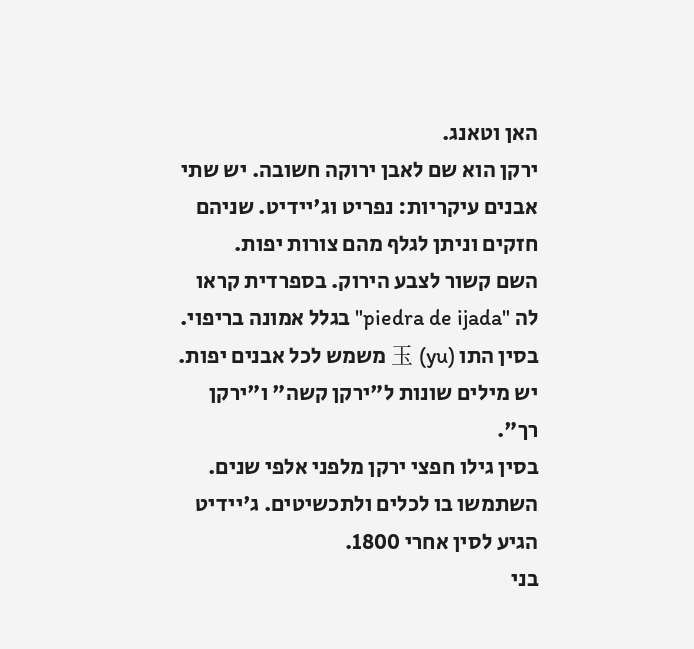האן וטאנג.
ירקן הוא שם לאבן ירוקה חשובה. יש שתי אבנים עיקריות: נפריט וג'יידיט. שניהם חזקים וניתן לגלף מהם צורות יפות.
השם קשור לצבע הירוק. בספרדית קראו לה "piedra de ijada" בגלל אמונה בריפוי.
בסין התו 玉 (yu) משמש לכל אבנים יפות. יש מילים שונות ל"ירקן קשה" ו"ירקן רך".
בסין גילו חפצי ירקן מלפני אלפי שנים. השתמשו בו לכלים ולתכשיטים. ג'יידיט הגיע לסין אחרי 1800.
בני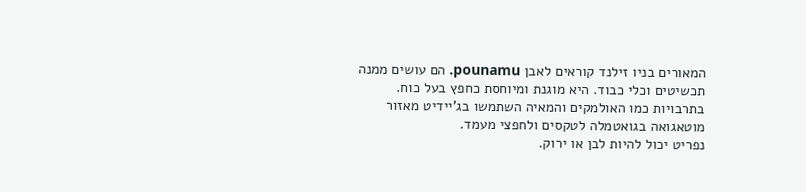המאורים בניו זילנד קוראים לאבן pounamu. הם עושים ממנה תכשיטים וכלי כבוד. היא מוגנת ומיוחסת כחפץ בעל כוח.
בתרבויות כמו האולמקים והמאיה השתמשו בג'יידיט מאזור מוטאגואה בגואטמלה לטקסים ולחפצי מעמד.
נפריט יכול להיות לבן או ירוק.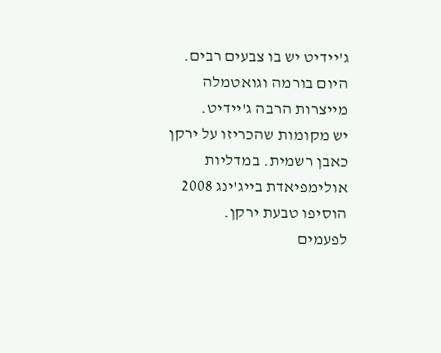ג'יידיט יש בו צבעים רבים. היום בורמה וגואטמלה מייצרות הרבה ג'יידיט.
יש מקומות שהכריזו על ירקן כאבן רשמית. במדליות אולימפיאדת בייג'ינג 2008 הוסיפו טבעת ירקן.
לפעמים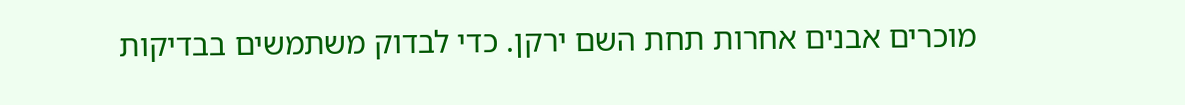מוכרים אבנים אחרות תחת השם ירקן. כדי לבדוק משתמשים בבדיקות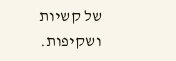של קשיות ושקיפות.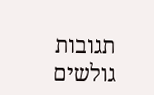תגובות גולשים